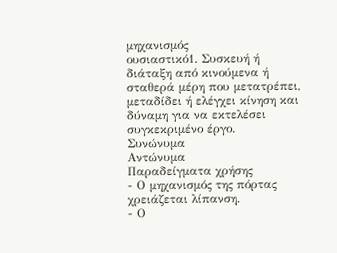μηχανισμός
ουσιαστικό1. Συσκευή ή διάταξη από κινούμενα ή σταθερά μέρη που μετατρέπει, μεταδίδει ή ελέγχει κίνηση και δύναμη για να εκτελέσει συγκεκριμένο έργο.
Συνώνυμα
Αντώνυμα
Παραδείγματα χρήσης
- Ο μηχανισμός της πόρτας χρειάζεται λίπανση.
- Ο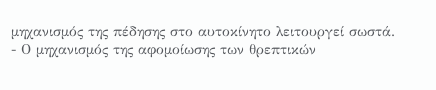μηχανισμός της πέδησης στο αυτοκίνητο λειτουργεί σωστά.
- Ο μηχανισμός της αφομοίωσης των θρεπτικών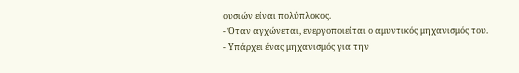ουσιών είναι πολύπλοκος.
- Όταν αγχώνεται, ενεργοποιείται ο αμυντικός μηχανισμός του.
- Υπάρχει ένας μηχανισμός για την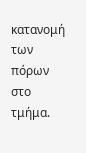κατανομή των πόρων στο τμήμα.